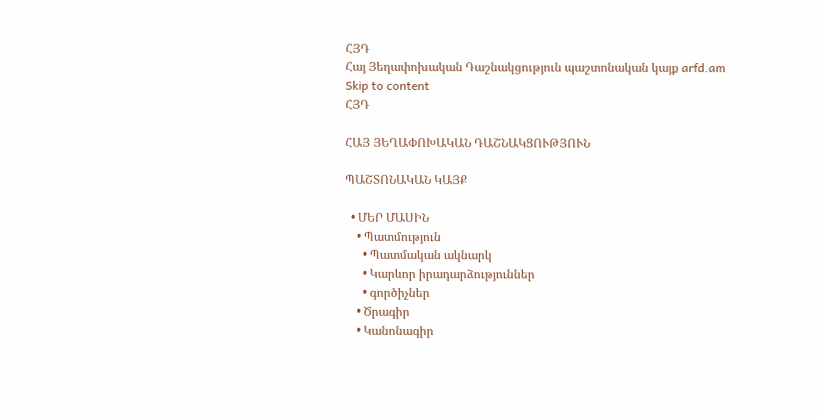ՀՅԴ
Հայ Յեղափոխական Դաշնակցություն պաշտոնական կայք arfd.am
Skip to content
ՀՅԴ

ՀԱՅ ՅԵՂԱՓՈԽԱԿԱՆ ԴԱՇՆԱԿՑՈՒԹՅՈՒՆ

ՊԱՇՏՈՆԱԿԱՆ ԿԱՅՔ

  • ՄԵՐ ՄԱՍԻՆ
    • Պատմություն
      • Պատմական ակնարկ
      • Կարևոր իրադարձություններ
      • գործիչներ
    • Ծրագիր
    • Կանոնագիր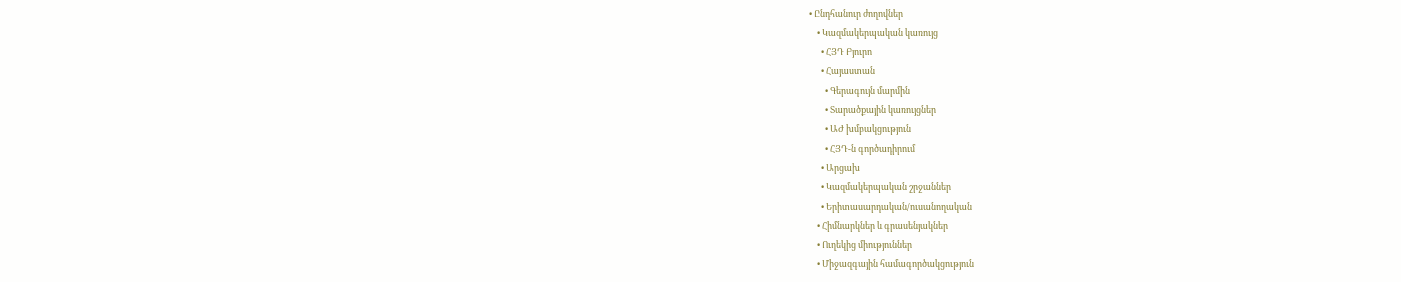• Ընդհանուր ժողովներ
    • Կազմակերպական կառույց
      • ՀՅԴ Բյուրո
      • Հայաստան
        • Գերագույն մարմին
        • Տարածքային կառույցներ
        • ԱԺ խմբակցություն
        • ՀՅԴ-ն գործադիրում
      • Արցախ
      • Կազմակերպական շրջաններ
      • Երիտասարդական/ուսանողական
    • Հիմնարկներ և գրասենյակներ
    • Ուղեկից միություններ
    • Միջազգային համագործակցություն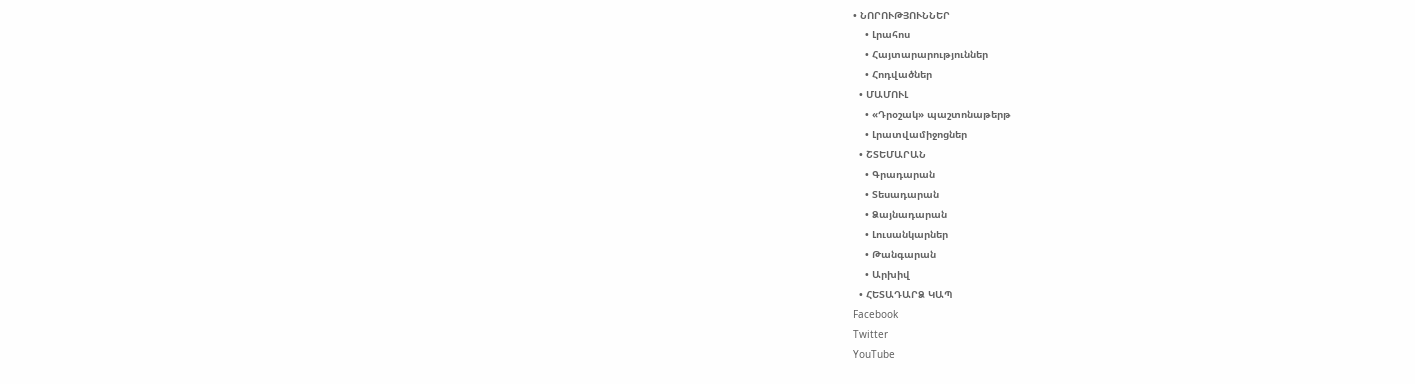• ՆՈՐՈՒԹՅՈՒՆՆԵՐ
    • Լրահոս
    • Հայտարարություններ
    • Հոդվածներ
  • ՄԱՄՈՒԼ
    • «Դրօշակ» պաշտոնաթերթ
    • Լրատվամիջոցներ
  • ՇՏԵՄԱՐԱՆ
    • Գրադարան
    • Տեսադարան
    • Ձայնադարան
    • Լուսանկարներ
    • Թանգարան
    • Արխիվ
  • ՀԵՏԱԴԱՐՁ ԿԱՊ
Facebook
Twitter
YouTube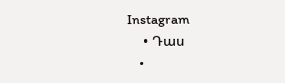Instagram
    • Դաս
    •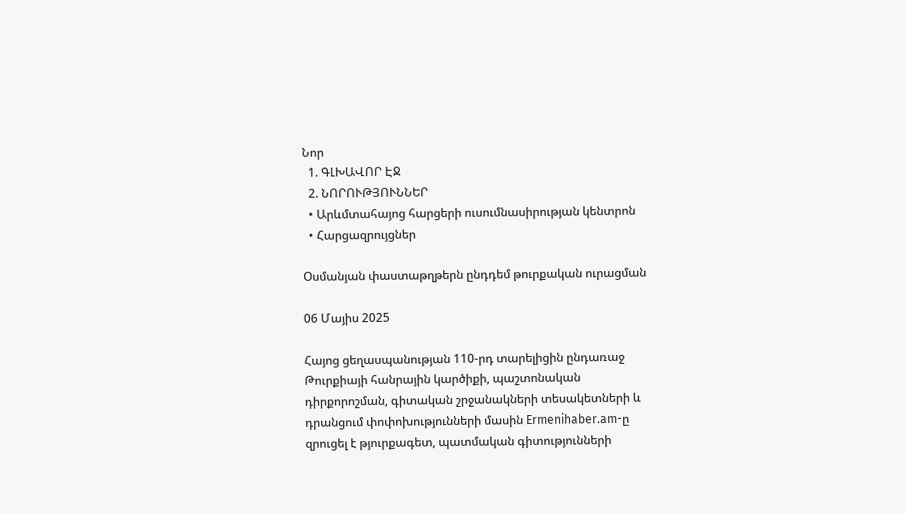Նոր
  1. ԳԼԽԱՎՈՐ ԷՋ
  2. ՆՈՐՈՒԹՅՈՒՆՆԵՐ
  • Արևմտահայոց հարցերի ուսումնասիրության կենտրոն
  • Հարցազրույցներ

Օսմանյան փաստաթղթերն ընդդեմ թուրքական ուրացման

06 Մայիս 2025

Հայոց ցեղասպանության 110-րդ տարելիցին ընդառաջ Թուրքիայի հանրային կարծիքի, պաշտոնական դիրքորոշման, գիտական շրջանակների տեսակետների և դրանցում փոփոխությունների մասին Ermenihaber.am-ը զրուցել է թյուրքագետ, պատմական գիտությունների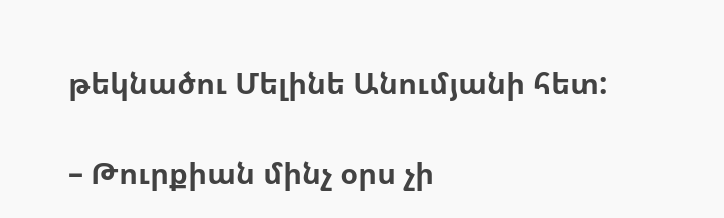թեկնածու Մելինե Անումյանի հետ:

– Թուրքիան մինչ օրս չի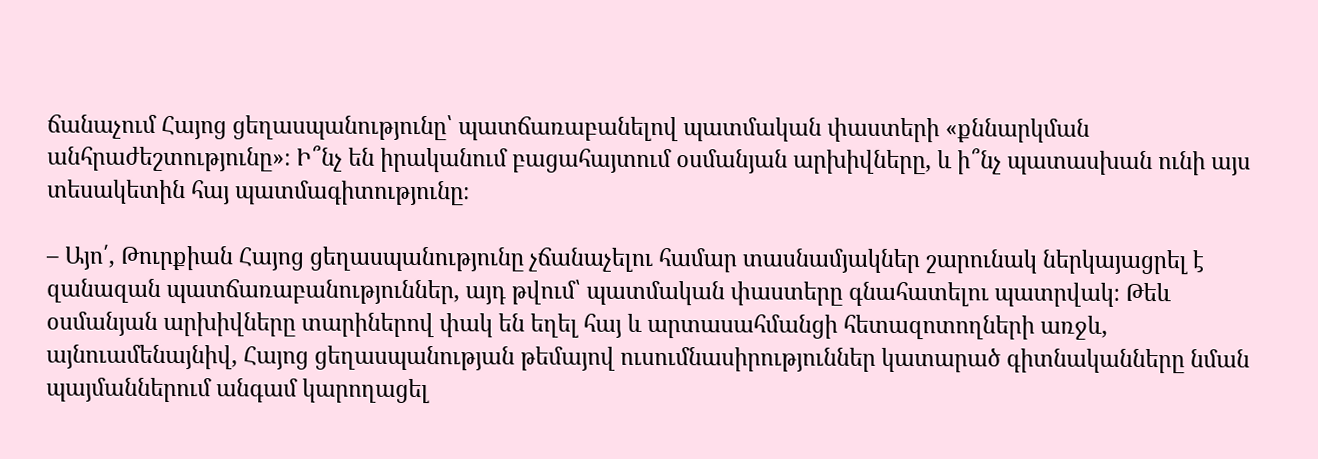ճանաչում Հայոց ցեղասպանությունը՝ պատճառաբանելով պատմական փաստերի «քննարկման անհրաժեշտությունը»։ Ի՞նչ են իրականում բացահայտում օսմանյան արխիվները, և ի՞նչ պատասխան ունի այս տեսակետին հայ պատմագիտությունը։

– Այո՛, Թուրքիան Հայոց ցեղասպանությունը չճանաչելու համար տասնամյակներ շարունակ ներկայացրել է զանազան պատճառաբանություններ, այդ թվում՝ պատմական փաստերը գնահատելու պատրվակ։ Թեև օսմանյան արխիվները տարիներով փակ են եղել հայ և արտասահմանցի հետազոտողների առջև, այնուամենայնիվ, Հայոց ցեղասպանության թեմայով ուսումնասիրություններ կատարած գիտնականները նման պայմաններում անգամ կարողացել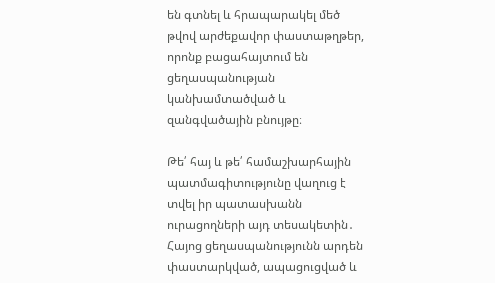են գտնել և հրապարակել մեծ թվով արժեքավոր փաստաթղթեր, որոնք բացահայտում են ցեղասպանության կանխամտածված և զանգվածային բնույթը։

Թե՛ հայ և թե՛ համաշխարհային պատմագիտությունը վաղուց է տվել իր պատասխանն ուրացողների այդ տեսակետին․ Հայոց ցեղասպանությունն արդեն փաստարկված, ապացուցված և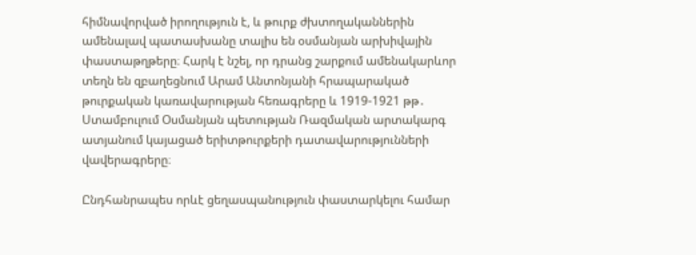հիմնավորված իրողություն է, և թուրք ժխտողականներին ամենալավ պատասխանը տալիս են օսմանյան արխիվային փաստաթղթերը։ Հարկ է նշել, որ դրանց շարքում ամենակարևոր տեղն են զբաղեցնում Արամ Անտոնյանի հրապարակած թուրքական կառավարության հեռագրերը և 1919-1921 թթ․ Ստամբուլում Օսմանյան պետության Ռազմական արտակարգ ատյանում կայացած երիտթուրքերի դատավարությունների վավերագրերը։

Ընդհանրապես որևէ ցեղասպանություն փաստարկելու համար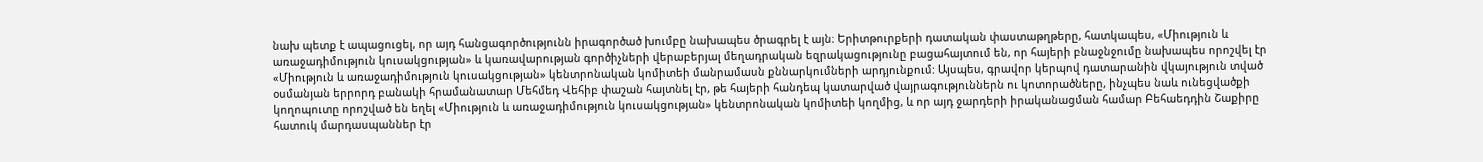նախ պետք է ապացուցել, որ այդ հանցագործությունն իրագործած խումբը նախապես ծրագրել է այն։ Երիտթուրքերի դատական փաստաթղթերը, հատկապես, «Միություն և առաջադիմություն կուսակցության» և կառավարության գործիչների վերաբերյալ մեղադրական եզրակացությունը բացահայտում են, որ հայերի բնաջնջումը նախապես որոշվել էր «Միություն և առաջադիմություն կուսակցության» կենտրոնական կոմիտեի մանրամասն քննարկումների արդյունքում: Այսպես, գրավոր կերպով դատարանին վկայություն տված օսմանյան երրորդ բանակի հրամանատար Մեհմեդ Վեհիբ փաշան հայտնել էր, թե հայերի հանդեպ կատարված վայրագություններն ու կոտորածները, ինչպես նաև ունեցվածքի կողոպուտը որոշված են եղել «Միություն և առաջադիմություն կուսակցության» կենտրոնական կոմիտեի կողմից, և որ այդ ջարդերի իրականացման համար Բեհաեդդին Շաքիրը հատուկ մարդասպաններ էր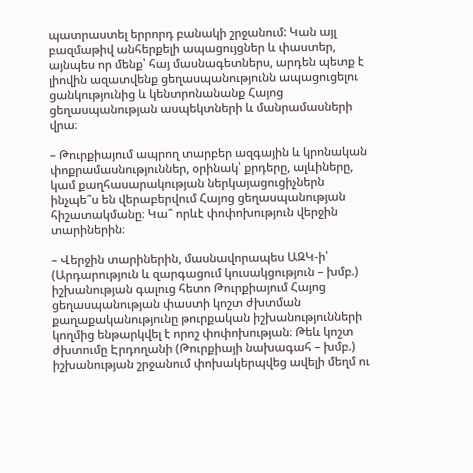պատրաստել երրորդ բանակի շրջանում: Կան այլ բազմաթիվ անհերքելի ապացույցներ և փաստեր, այնպես որ մենք՝ հայ մասնագետներս, արդեն պետք է լիովին ազատվենք ցեղասպանությունն ապացուցելու ցանկությունից և կենտրոնանանք Հայոց ցեղասպանության ասպեկտների և մանրամասների վրա։

– Թուրքիայում ապրող տարբեր ազգային և կրոնական փոքրամասնություններ, օրինակ՝ քրդերը, ալևիները, կամ քաղհասարակության ներկայացուցիչներն ինչպե՞ս են վերաբերվում Հայոց ցեղասպանության հիշատակմանը։ Կա՞ որևէ փոփոխություն վերջին տարիներին։

– Վերջին տարիներին, մասնավորապես ԱԶԿ-ի՝ (Արդարություն և զարգացում կուսակցություն – խմբ.) իշխանության գալուց հետո Թուրքիայում Հայոց ցեղասպանության փաստի կոշտ ժխտման քաղաքականությունը թուրքական իշխանությունների կողմից ենթարկվել է որոշ փոփոխության։ Թեև կոշտ ժխտումը Էրդողանի (Թուրքիայի նախագահ – խմբ.) իշխանության շրջանում փոխակերպվեց ավելի մեղմ ու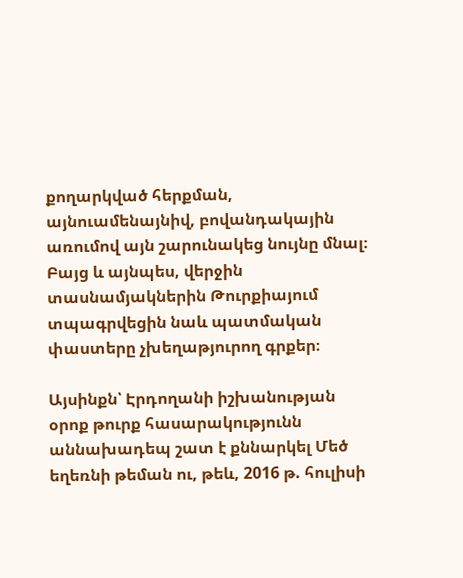քողարկված հերքման, այնուամենայնիվ, բովանդակային առումով այն շարունակեց նույնը մնալ։ Բայց և այնպես, վերջին տասնամյակներին Թուրքիայում տպագրվեցին նաև պատմական փաստերը չխեղաթյուրող գրքեր։

Այսինքն՝ Էրդողանի իշխանության օրոք թուրք հասարակությունն աննախադեպ շատ է քննարկել Մեծ եղեռնի թեման ու, թեև, 2016 թ. հուլիսի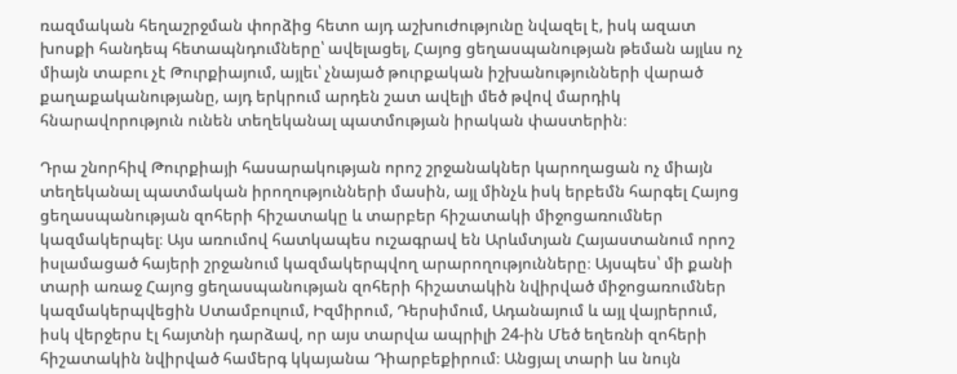ռազմական հեղաշրջման փորձից հետո այդ աշխուժությունը նվազել է, իսկ ազատ խոսքի հանդեպ հետապնդումները՝ ավելացել, Հայոց ցեղասպանության թեման այլևս ոչ միայն տաբու չէ Թուրքիայում, այլեւ՝ չնայած թուրքական իշխանությունների վարած քաղաքականությանը, այդ երկրում արդեն շատ ավելի մեծ թվով մարդիկ հնարավորություն ունեն տեղեկանալ պատմության իրական փաստերին։

Դրա շնորհիվ Թուրքիայի հասարակության որոշ շրջանակներ կարողացան ոչ միայն տեղեկանալ պատմական իրողությունների մասին, այլ մինչև իսկ երբեմն հարգել Հայոց ցեղասպանության զոհերի հիշատակը և տարբեր հիշատակի միջոցառումներ կազմակերպել։ Այս առումով հատկապես ուշագրավ են Արևմտյան Հայաստանում որոշ իսլամացած հայերի շրջանում կազմակերպվող արարողությունները։ Այսպես՝ մի քանի տարի առաջ Հայոց ցեղասպանության զոհերի հիշատակին նվիրված միջոցառումներ կազմակերպվեցին Ստամբուլում, Իզմիրում, Դերսիմում, Ադանայում և այլ վայրերում, իսկ վերջերս էլ հայտնի դարձավ, որ այս տարվա ապրիլի 24-ին Մեծ եղեռնի զոհերի հիշատակին նվիրված համերգ կկայանա Դիարբեքիրում։ Անցյալ տարի ևս նույն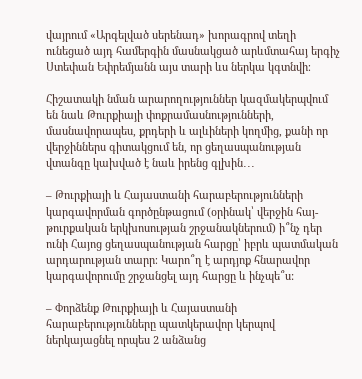վայրում «Արգելված սերենադ» խորագրով տեղի ունեցած այդ համերգին մասնակցած արևմտահայ երգիչ Ստեփան Եփրեմյանն այս տարի ևս ներկա կգտնվի։

Հիշատակի նման արարողություններ կազմակերպվում են նաև Թուրքիայի փոքրամասնությունների, մասնավորապես, քրդերի և ալևիների կողմից, քանի որ վերջիններս գիտակցում են, որ ցեղասպանության վտանգը կախված է նաև իրենց գլխին․․․

– Թուրքիայի և Հայաստանի հարաբերությունների կարգավորման գործընթացում (օրինակ՝ վերջին հայ-թուրքական երկխոսության շրջանակներում) ի՞նչ դեր ունի Հայոց ցեղասպանության հարցը՝ իբրև պատմական արդարության տարր։ Կարո՞ղ է արդյոք հնարավոր կարգավորումը շրջանցել այդ հարցը և ինչպե՞ս:

– Փորձենք Թուրքիայի և Հայաստանի հարաբերությունները պատկերավոր կերպով ներկայացնել որպես 2 անձանց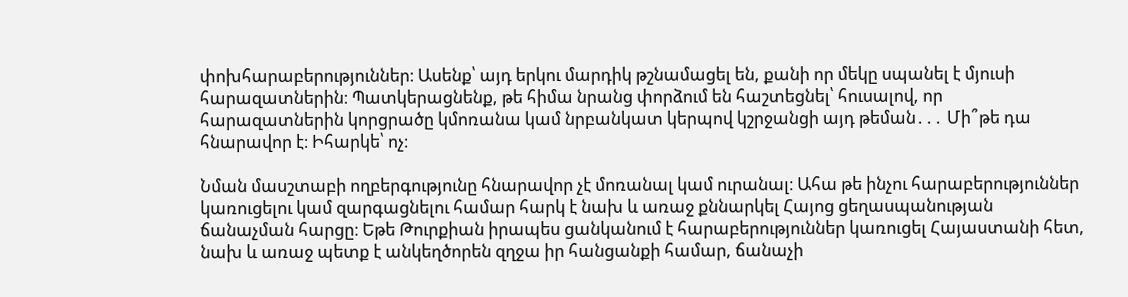փոխհարաբերություններ։ Ասենք՝ այդ երկու մարդիկ թշնամացել են, քանի որ մեկը սպանել է մյուսի հարազատներին։ Պատկերացնենք, թե հիմա նրանց փորձում են հաշտեցնել՝ հուսալով, որ հարազատներին կորցրածը կմոռանա կամ նրբանկատ կերպով կշրջանցի այդ թեման․․․ Մի՞թե դա հնարավոր է։ Իհարկե՝ ոչ։

Նման մասշտաբի ողբերգությունը հնարավոր չէ մոռանալ կամ ուրանալ։ Ահա թե ինչու հարաբերություններ կառուցելու կամ զարգացնելու համար հարկ է նախ և առաջ քննարկել Հայոց ցեղասպանության ճանաչման հարցը։ Եթե Թուրքիան իրապես ցանկանում է հարաբերություններ կառուցել Հայաստանի հետ, նախ և առաջ պետք է անկեղծորեն զղջա իր հանցանքի համար, ճանաչի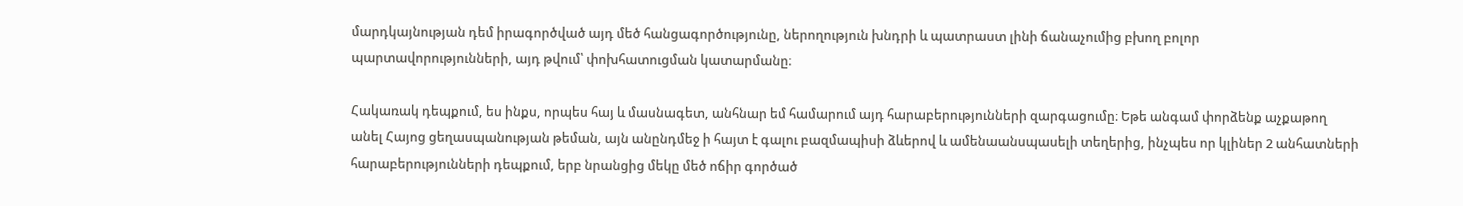մարդկայնության դեմ իրագործված այդ մեծ հանցագործությունը, ներողություն խնդրի և պատրաստ լինի ճանաչումից բխող բոլոր պարտավորությունների, այդ թվում՝ փոխհատուցման կատարմանը։

Հակառակ դեպքում, ես ինքս, որպես հայ և մասնագետ, անհնար եմ համարում այդ հարաբերությունների զարգացումը։ Եթե անգամ փորձենք աչքաթող անել Հայոց ցեղասպանության թեման, այն անընդմեջ ի հայտ է գալու բազմապիսի ձևերով և ամենաանսպասելի տեղերից, ինչպես որ կլիներ 2 անհատների հարաբերությունների դեպքում, երբ նրանցից մեկը մեծ ոճիր գործած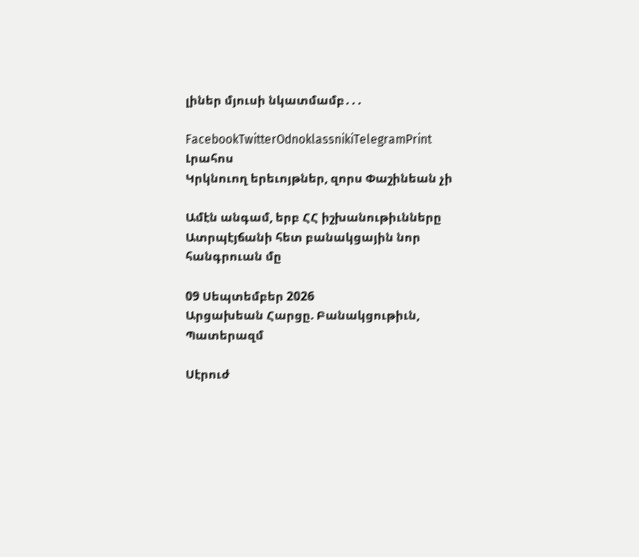լիներ մյուսի նկատմամբ․․․

FacebookTwitterOdnoklassnikiTelegramPrint
Լրահոս
Կրկնուող երեւոյթներ, զորս Փաշինեան չի

Ամէն անգամ, երբ ՀՀ իշխանութիւնները Ատրպէյճանի հետ բանակցային նոր հանգրուան մը

09 Սեպտեմբեր 2026
Արցախեան Հարցը. Բանակցութիւն, Պատերազմ

Սէրուժ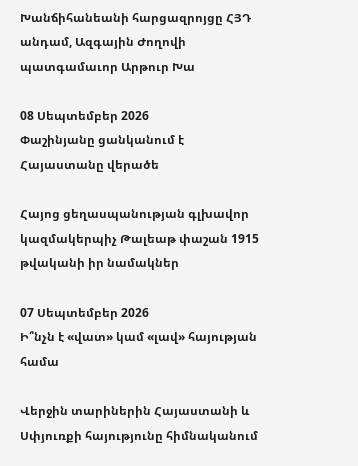Խանճիհանեանի հարցազրոյցը ՀՅԴ անդամ, Ազգային Ժողովի պատգամաւոր Արթուր Խա

08 Սեպտեմբեր 2026
Փաշինյանը ցանկանում է Հայաստանը վերածե

Հայոց ցեղասպանության գլխավոր կազմակերպիչ Թալեաթ փաշան 1915 թվականի իր նամակներ

07 Սեպտեմբեր 2026
Ի՞նչն է «վատ» կամ «լավ» հայության համա

Վերջին տարիներին Հայաստանի և Սփյուռքի հայությունը հիմնականում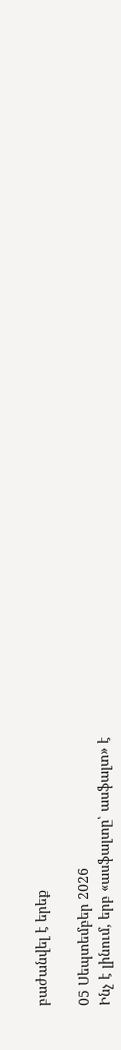բաժանվել է երեք

05 Սեպտեմբեր 2026
Ինչ է լինում, երբ «ասֆալտը՝ ասֆալտ» է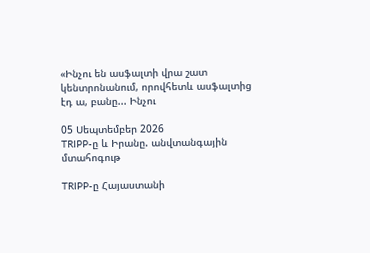«Ինչու են ասֆալտի վրա շատ կենտրոնանում, որովհետև ասֆալտից էդ ա, բանը... Ինչու

05 Սեպտեմբեր 2026
TRIPP-ը և Իրանը. անվտանգային մտահոգութ

TRIPP-ը Հայաստանի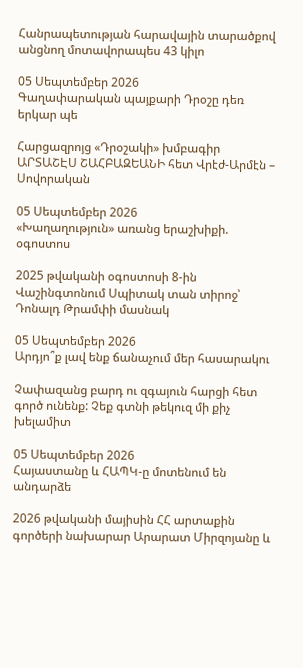Հանրապետության հարավային տարածքով անցնող մոտավորապես 43 կիլո

05 Սեպտեմբեր 2026
Գաղափարական պայքարի Դրօշը դեռ երկար պե

Հարցազրոյց «Դրօշակի» խմբագիր ԱՐՏԱՇԷՍ ՇԱՀԲԱԶԵԱՆԻ հետ Վրէժ-Արմէն – Սովորական

05 Սեպտեմբեր 2026
«Խաղաղություն» առանց երաշխիքի. օգոստոս

2025 թվականի օգոստոսի 8-ին Վաշինգտոնում Սպիտակ տան տիրոջ՝ Դոնալդ Թրամփի մասնակ

05 Սեպտեմբեր 2026
Արդյո՞ք լավ ենք ճանաչում մեր հասարակու

Չափազանց բարդ ու զգայուն հարցի հետ գործ ունենք: Չեք գտնի թեկուզ մի քիչ խելամիտ

05 Սեպտեմբեր 2026
Հայաստանը և ՀԱՊԿ-ը մոտենում են անդարձե

2026 թվականի մայիսին ՀՀ արտաքին գործերի նախարար Արարատ Միրզոյանը և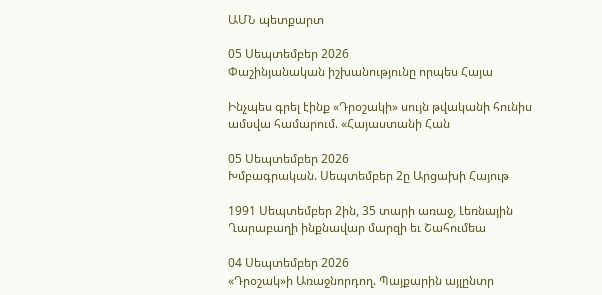ԱՄՆ պետքարտ

05 Սեպտեմբեր 2026
Փաշինյանական իշխանությունը որպես Հայա

Ինչպես գրել էինք «Դրօշակի» սույն թվականի հունիս ամսվա համարում. «Հայաստանի Հան

05 Սեպտեմբեր 2026
Խմբագրական. Սեպտեմբեր 2ը Արցախի Հայութ

1991 Սեպտեմբեր 2ին, 35 տարի առաջ, Լեռնային Ղարաբաղի ինքնավար մարզի եւ Շահումեա

04 Սեպտեմբեր 2026
«Դրօշակ»ի Առաջնորդող. Պայքարին այլընտր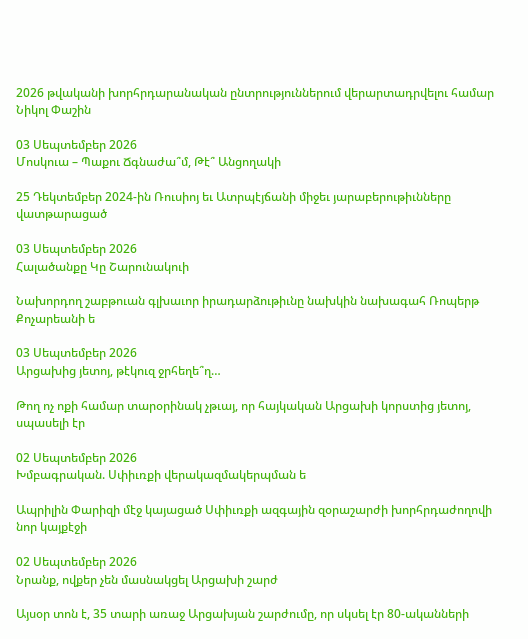2026 թվականի խորհրդարանական ընտրություններում վերարտադրվելու համար Նիկոլ Փաշին

03 Սեպտեմբեր 2026
Մոսկուա – Պաքու Ճգնաժա՞մ, Թէ՞ Անցողակի

25 Դեկտեմբեր 2024-ին Ռուսիոյ եւ Ատրպէյճանի միջեւ յարաբերութիւնները վատթարացած

03 Սեպտեմբեր 2026
Հալածանքը Կը Շարունակուի

Նախորդող շաբթուան գլխաւոր իրադարձութիւնը նախկին նախագահ Ռոպերթ Քոչարեանի ե

03 Սեպտեմբեր 2026
Արցախից յետոյ, թէկուզ ջրհեղե՞ղ…

Թող ոչ ոքի համար տարօրինակ չթւայ, որ հայկական Արցախի կորստից յետոյ, սպասելի էր

02 Սեպտեմբեր 2026
Խմբագրական. Սփիւռքի վերակազմակերպման ե

Ապրիլին Փարիզի մէջ կայացած Սփիւռքի ազգային զօրաշարժի խորհրդաժողովի նոր կայքէջի

02 Սեպտեմբեր 2026
Նրանք, ովքեր չեն մասնակցել Արցախի շարժ

Այսօր տոն է, 35 տարի առաջ Արցախյան շարժումը, որ սկսել էր 80-ականների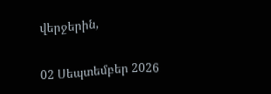վերջերին,

02 Սեպտեմբեր 2026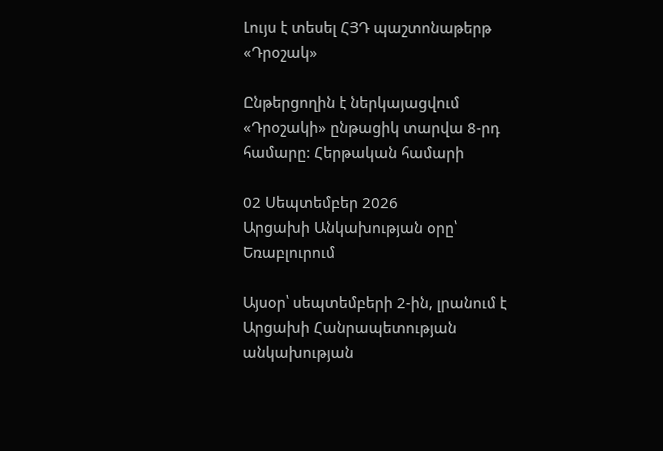Լույս է տեսել ՀՅԴ պաշտոնաթերթ «Դրօշակ»

Ընթերցողին է ներկայացվում «Դրօշակի» ընթացիկ տարվա 8-րդ համարը: Հերթական համարի

02 Սեպտեմբեր 2026
Արցախի Անկախության օրը՝ Եռաբլուրում

Այսօր՝ սեպտեմբերի 2-ին, լրանում է Արցախի Հանրապետության անկախության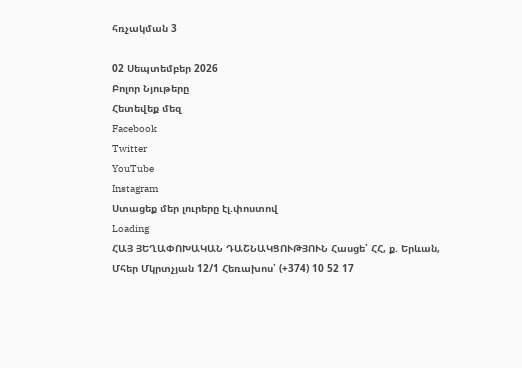հռչակման 3

02 Սեպտեմբեր 2026
Բոլոր Նյութերը
Հետեվեք մեզ
Facebook
Twitter
YouTube
Instagram
Ստացեք մեր լուրերը էլ.փոստով
Loading
ՀԱՅ ՅԵՂԱՓՈԽԱԿԱՆ ԴԱՇՆԱԿՑՈՒԹՅՈՒՆ Հասցե՝ ՀՀ, ք. Երևան, Մհեր Մկրտչյան 12/1 Հեռախոս՝ (+374) 10 52 17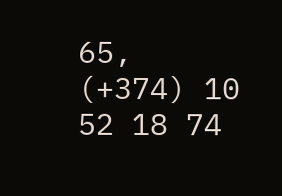65, (+374) 10 52 18 74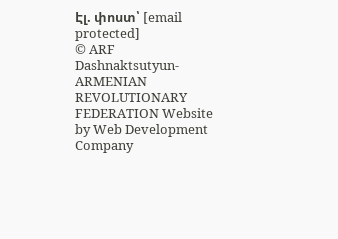Էլ. փոստ՝ [email protected]
© ARF Dashnaktsutyun- ARMENIAN REVOLUTIONARY FEDERATION Website by Web Development Company